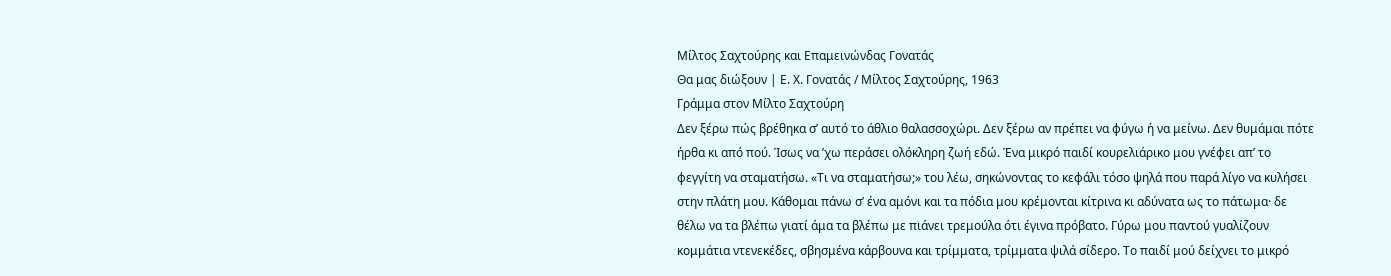Μίλτος Σαχτούρης και Επαμεινώνδας Γονατάς
Θα μας διώξουν | Ε. Χ. Γονατάς / Μίλτος Σαχτούρης, 1963
Γράμμα στον Μίλτο Σαχτούρη
Δεν ξέρω πώς βρέθηκα σ’ αυτό το άθλιο θαλασσοχώρι. Δεν ξέρω αν πρέπει να φύγω ή να μείνω. Δεν θυμάμαι πότε ήρθα κι από πού. Ίσως να ’χω περάσει ολόκληρη ζωή εδώ. Ένα μικρό παιδί κουρελιάρικο μου γνέφει απ’ το φεγγίτη να σταματήσω. «Τι να σταματήσω;» του λέω, σηκώνοντας το κεφάλι τόσο ψηλά που παρά λίγο να κυλήσει στην πλάτη μου. Κάθομαι πάνω σ’ ένα αμόνι και τα πόδια μου κρέμονται κίτρινα κι αδύνατα ως το πάτωμα· δε θέλω να τα βλέπω γιατί άμα τα βλέπω με πιάνει τρεμούλα ότι έγινα πρόβατο. Γύρω μου παντού γυαλίζουν κομμάτια ντενεκέδες, σβησμένα κάρβουνα και τρίμματα, τρίμματα ψιλά σίδερο. Το παιδί μού δείχνει το μικρό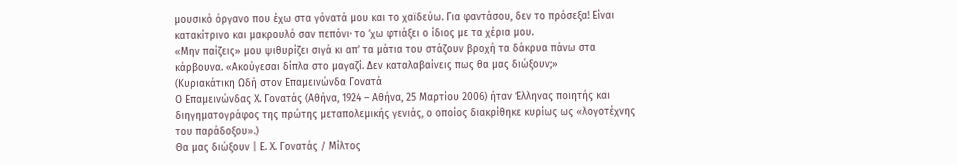μουσικό όργανο που έχω στα γόνατά μου και το χαϊδεύω. Για φαντάσου, δεν το πρόσεξα! Είναι κατακίτρινο και μακρουλό σαν πεπόνι· το ’χω φτιάξει ο ίδιος με τα χέρια μου.
«Μην παίζεις» μου ψιθυρίζει σιγά κι απ’ τα μάτια του στάζουν βροχή τα δάκρυα πάνω στα κάρβουνα. «Ακούγεσαι δίπλα στο μαγαζί. Δεν καταλαβαίνεις πως θα μας διώξουν;»
(Κυριακάτικη Ωδή στον Επαμεινώνδα Γονατά
Ο Επαμεινώνδας Χ. Γονατάς (Αθήνα, 1924 – Αθήνα, 25 Μαρτίου 2006) ήταν Έλληνας ποιητής και διηγηματογράφος της πρώτης μεταπολεμικής γενιάς, ο οποίος διακρίθηκε κυρίως ως «λογοτέχνης του παράδοξου».)
Θα μας διώξουν | Ε. Χ. Γονατάς / Μίλτος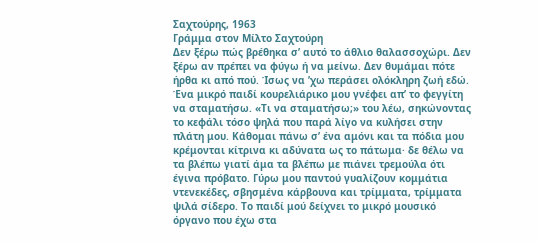Σαχτούρης, 1963
Γράμμα στον Μίλτο Σαχτούρη
Δεν ξέρω πώς βρέθηκα σ’ αυτό το άθλιο θαλασσοχώρι. Δεν ξέρω αν πρέπει να φύγω ή να μείνω. Δεν θυμάμαι πότε ήρθα κι από πού. Ίσως να ’χω περάσει ολόκληρη ζωή εδώ. Ένα μικρό παιδί κουρελιάρικο μου γνέφει απ’ το φεγγίτη να σταματήσω. «Τι να σταματήσω;» του λέω, σηκώνοντας το κεφάλι τόσο ψηλά που παρά λίγο να κυλήσει στην πλάτη μου. Κάθομαι πάνω σ’ ένα αμόνι και τα πόδια μου κρέμονται κίτρινα κι αδύνατα ως το πάτωμα· δε θέλω να τα βλέπω γιατί άμα τα βλέπω με πιάνει τρεμούλα ότι έγινα πρόβατο. Γύρω μου παντού γυαλίζουν κομμάτια ντενεκέδες, σβησμένα κάρβουνα και τρίμματα, τρίμματα ψιλά σίδερο. Το παιδί μού δείχνει το μικρό μουσικό όργανο που έχω στα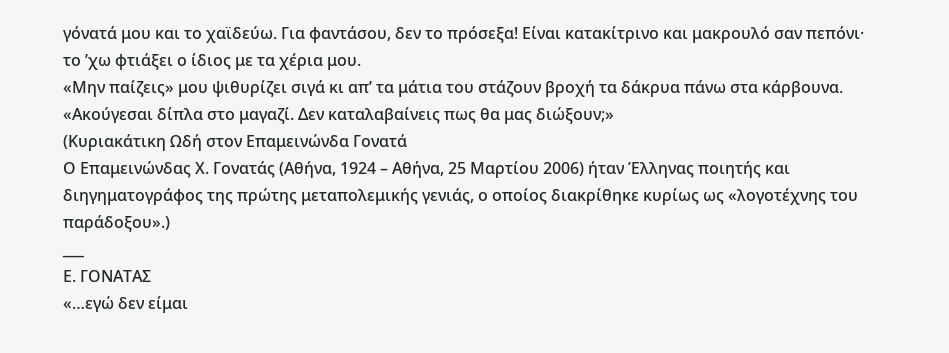γόνατά μου και το χαϊδεύω. Για φαντάσου, δεν το πρόσεξα! Είναι κατακίτρινο και μακρουλό σαν πεπόνι· το ’χω φτιάξει ο ίδιος με τα χέρια μου.
«Μην παίζεις» μου ψιθυρίζει σιγά κι απ’ τα μάτια του στάζουν βροχή τα δάκρυα πάνω στα κάρβουνα. «Ακούγεσαι δίπλα στο μαγαζί. Δεν καταλαβαίνεις πως θα μας διώξουν;»
(Κυριακάτικη Ωδή στον Επαμεινώνδα Γονατά
Ο Επαμεινώνδας Χ. Γονατάς (Αθήνα, 1924 – Αθήνα, 25 Μαρτίου 2006) ήταν Έλληνας ποιητής και διηγηματογράφος της πρώτης μεταπολεμικής γενιάς, ο οποίος διακρίθηκε κυρίως ως «λογοτέχνης του παράδοξου».)
___
Ε. ΓΟΝΑΤΑΣ
«…εγώ δεν είμαι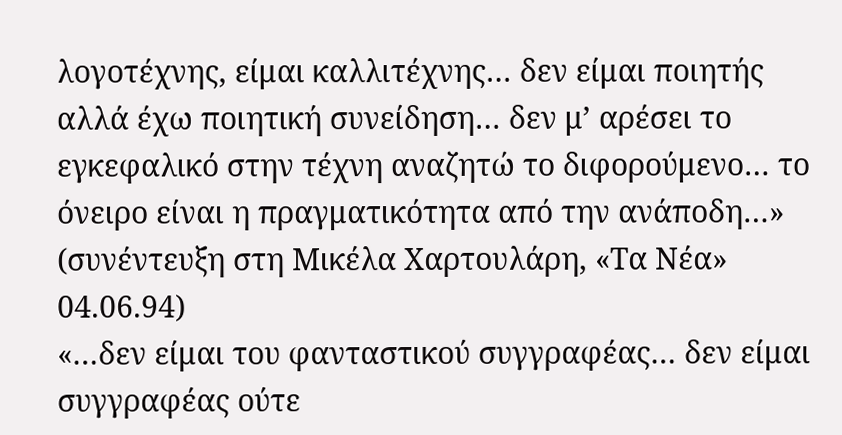λογοτέχνης, είμαι καλλιτέχνης… δεν είμαι ποιητής αλλά έχω ποιητική συνείδηση… δεν μ’ αρέσει το εγκεφαλικό στην τέχνη αναζητώ το διφορούμενο… το όνειρο είναι η πραγματικότητα από την ανάποδη…»
(συνέντευξη στη Μικέλα Χαρτουλάρη, «Τα Νέα» 04.06.94)
«…δεν είμαι του φανταστικού συγγραφέας… δεν είμαι συγγραφέας ούτε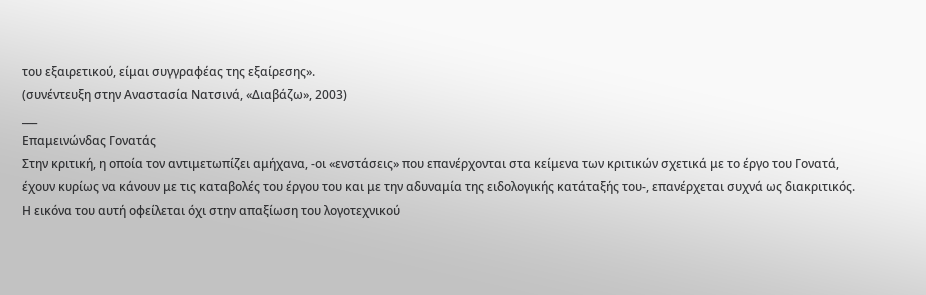του εξαιρετικού, είμαι συγγραφέας της εξαίρεσης».
(συνέντευξη στην Αναστασία Νατσινά, «Διαβάζω», 2003)
___
Επαμεινώνδας Γονατάς
Στην κριτική, η οποία τον αντιμετωπίζει αμήχανα, -οι «ενστάσεις» που επανέρχονται στα κείμενα των κριτικών σχετικά με το έργο του Γονατά, έχουν κυρίως να κάνουν με τις καταβολές του έργου του και με την αδυναμία της ειδολογικής κατάταξής του-, επανέρχεται συχνά ως διακριτικός. Η εικόνα του αυτή οφείλεται όχι στην απαξίωση του λογοτεχνικού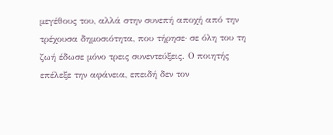μεγέθους του, αλλά στην συνεπή αποχή από την τρέχουσα δηµοσιότητα, που τήρησε· σε όλη του τη ζωή έδωσε μόνο τρεις συνεντεύξεις. Ο ποιητής επέλεξε την αφάνεια, επειδή δεν τον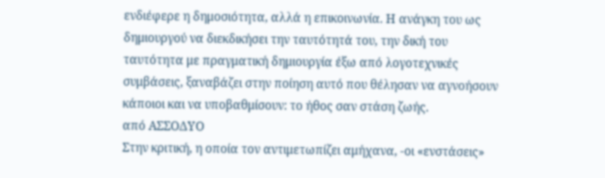ενδιέφερε η δημοσιότητα, αλλά η επικοινωνία. Η ανάγκη του ως δημιουργού να διεκδικήσει την ταυτότητά του, την δική του ταυτότητα με πραγματική δημιουργία έξω από λογοτεχνικές συμβάσεις, ξαναβάζει στην ποίηση αυτό που θέλησαν να αγνοήσουν κάποιοι και να υποβαθμίσουν: το ήθος σαν στάση ζωής.
από ΑΣΣΟΔΥΟ
Στην κριτική, η οποία τον αντιμετωπίζει αμήχανα, -οι «ενστάσεις»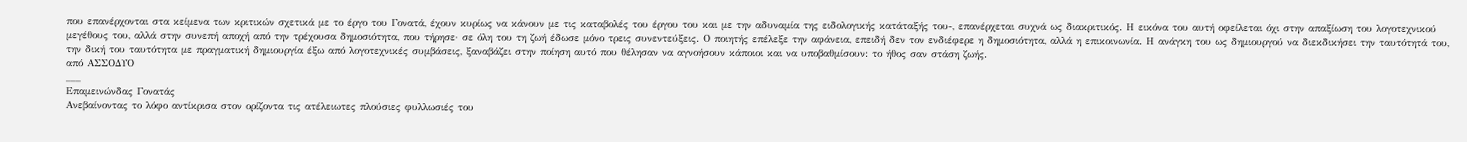που επανέρχονται στα κείμενα των κριτικών σχετικά με το έργο του Γονατά, έχουν κυρίως να κάνουν με τις καταβολές του έργου του και με την αδυναμία της ειδολογικής κατάταξής του-, επανέρχεται συχνά ως διακριτικός. Η εικόνα του αυτή οφείλεται όχι στην απαξίωση του λογοτεχνικού μεγέθους του, αλλά στην συνεπή αποχή από την τρέχουσα δηµοσιότητα, που τήρησε· σε όλη του τη ζωή έδωσε μόνο τρεις συνεντεύξεις. Ο ποιητής επέλεξε την αφάνεια, επειδή δεν τον ενδιέφερε η δημοσιότητα, αλλά η επικοινωνία. Η ανάγκη του ως δημιουργού να διεκδικήσει την ταυτότητά του, την δική του ταυτότητα με πραγματική δημιουργία έξω από λογοτεχνικές συμβάσεις, ξαναβάζει στην ποίηση αυτό που θέλησαν να αγνοήσουν κάποιοι και να υποβαθμίσουν: το ήθος σαν στάση ζωής.
από ΑΣΣΟΔΥΟ
___
Επαμεινώνδας Γονατάς
Ανεβαίνοντας το λόφο αντίκρισα στον ορίζοντα τις ατέλειωτες πλούσιες φυλλωσιές του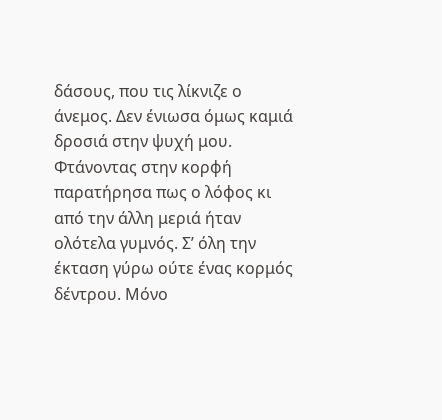δάσους, που τις λίκνιζε ο άνεμος. Δεν ένιωσα όμως καμιά δροσιά στην ψυχή μου. Φτάνοντας στην κορφή παρατήρησα πως ο λόφος κι από την άλλη μεριά ήταν ολότελα γυμνός. Σ’ όλη την έκταση γύρω ούτε ένας κορμός δέντρου. Μόνο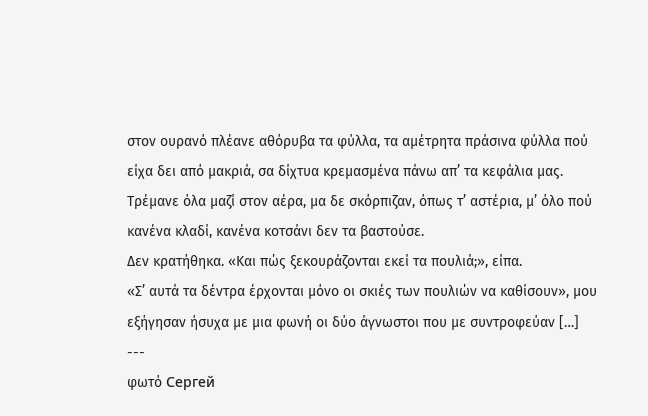στον ουρανό πλέανε αθόρυβα τα φύλλα, τα αμέτρητα πράσινα φύλλα πού είχα δει από μακριά, σα δίχτυα κρεμασμένα πάνω απ’ τα κεφάλια μας. Τρέμανε όλα μαζί στον αέρα, μα δε σκόρπιζαν, όπως τ’ αστέρια, μ’ όλο πού κανένα κλαδί, κανένα κοτσάνι δεν τα βαστούσε.
Δεν κρατήθηκα. «Και πώς ξεκουράζονται εκεί τα πουλιά;», είπα.
«Σ’ αυτά τα δέντρα έρχονται μόνο οι σκιές των πουλιών να καθίσουν», μου εξήγησαν ήσυχα με μια φωνή οι δύο άγνωστοι που με συντροφεύαν […]
---
φωτό Сергей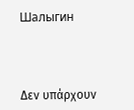Шалыгин



Δεν υπάρχουν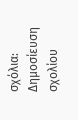σχόλια:
Δημοσίευση σχολίου